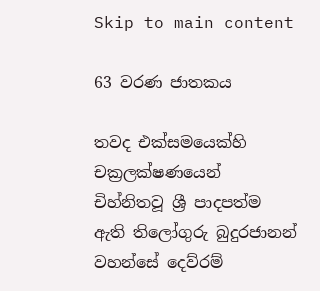Skip to main content

63 වරණ ජාතකය

තවද එක්සමයෙක්හි චක්‍රලක්ෂණයෙන් චිහ්නිතවූ ශ්‍රී පාදපත්ම ඇති තිලෝගුරු බුදුරජානන් වහන්සේ දෙව්රම්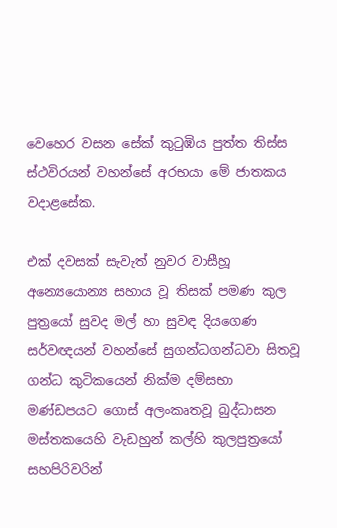වෙහෙර වසන සේක් කුටුඹිය පුත්ත තිස්ස ස්ථවිරයන් වහන්සේ අරභයා මේ ජාතකය වදාළසේක.

එක් දවසක් සැවැත් නුවර වාසීහූ අන්‍යෙයොන්‍ය සහාය වූ තිසක් පමණ කුල පුත්‍රයෝ සුවද මල් හා සුවඳ දියගෙණ සර්වඥයන් වහන්සේ සුගන්ධගන්ධවා සිතවූ ගන්ධ කුටිකයෙන් නික්ම දම්සභා මණ්ඩපයට ගොස් අලංකෘතවූ බුද්ධාසන මස්තකයෙහි වැඩහුන් කල්හි කුලපුත්‍රයෝ සහපිරිවරින්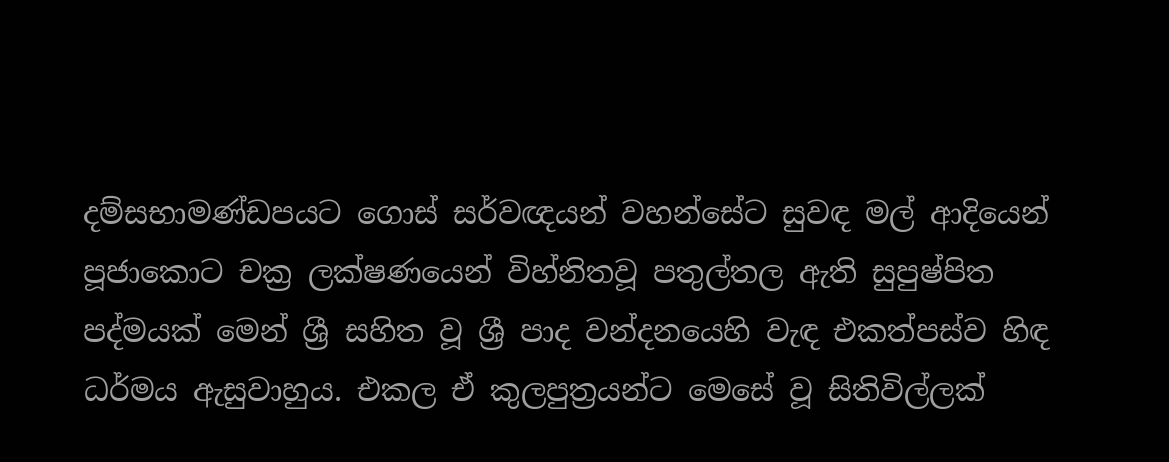දම්සභාමණ්ඩපයට ගොස් සර්වඥයන් වහන්සේට සුවඳ මල් ආදියෙන් පූජාකොට චක්‍ර ලක්ෂණයෙන් විහ්නිතවූ පතුල්තල ඇති සුපුෂ්පිත පද්මයක් මෙන් ශ්‍රී සහිත වූ ශ්‍රී පාද වන්දනයෙහි වැඳ එකත්පස්ව හිඳ ධර්මය ඇසුවාහුය. එකල ඒ කුලපුත්‍රයන්ට මෙසේ වූ සිතිවිල්ලක්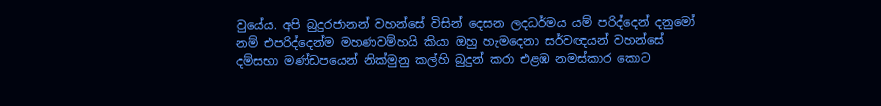වුයේය. අපි බුදුරජානන් වහන්සේ විසින් දෙසන ලදධර්මය යම් පරිද්දෙන් දනුමෝ නම් එපරිද්දෙන්ම මහණවම්හයි කියා ඔහු හැමදෙනා සර්වඥයන් වහන්සේ දම්සභා මණ්ඩපයෙන් නික්මුනු කල්හි බුදුන් කරා එළඹ නමස්කාර කොට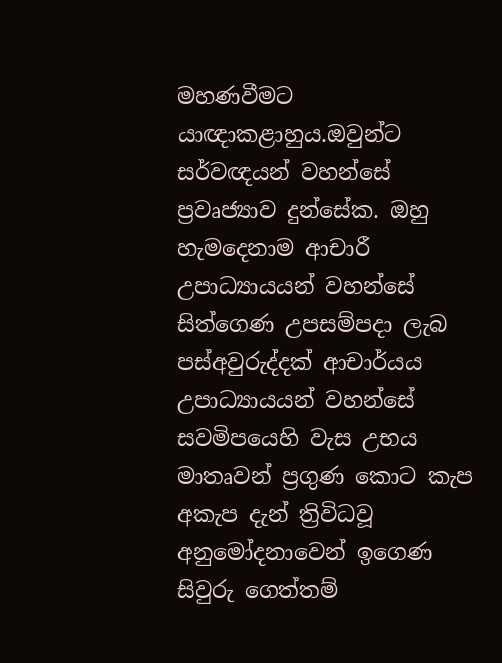මහණවීමට යාඥාකළාහුය.ඔවුන්ට සර්වඥයන් වහන්සේ ප්‍රවෘජ්‍යාව දුන්සේක. ඔහු හැමදෙනාම ආචාරී උපාධ්‍යායයන් වහන්සේ සිත්ගෙණ උපසම්පදා ලැබ පස්අවුරුද්දක් ආචාර්යය උපාධ්‍යායයන් වහන්සේ සවමිපයෙහි වැස උභය මාතෘවන් ප්‍රගුණ කොට කැප අකැප දැන් ත්‍රිවිධවූ අනුමෝදනාවෙන් ඉගෙණ සිවුරු ගෙත්තම්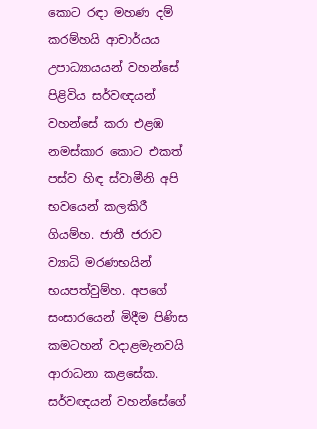කොට රඳා මහණ දම් කරම්හයි ආචාර්යය උපාධ්‍යායයන් වහන්සේ පිළිවිය සර්වඥයන් වහන්සේ කරා එළඹ නමස්කාර කොට එකත් පස්ව හිඳ ස්වාමීනි අපි භවයෙන් කලකිරී ගියම්හ. ජාතී ජරාව ව්‍යාධි මරණභයින් භයපත්වුම්හ. අපගේ සංසාරයෙන් මිදීම පිණිස කමටහන් වදාළමැනවයි ආරාධනා කළසේක. සර්වඥයන් වහන්සේගේ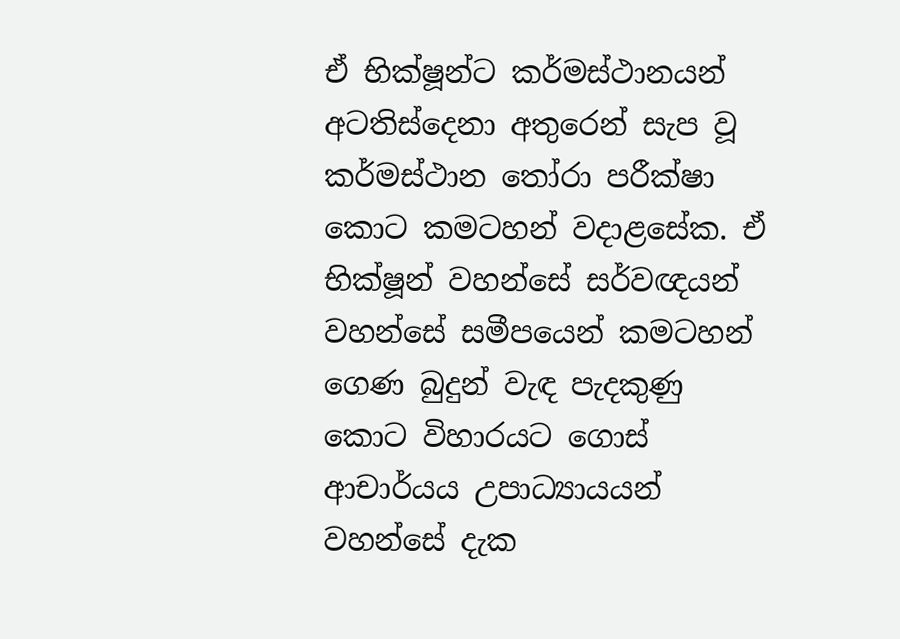ඒ භික්ෂූන්ට කර්මස්ථානයන් අටතිස්දෙනා අතුරෙන් සැප වූ කර්මස්ථාන තෝරා පරීක්ෂා කොට කමටහන් වදාළසේක. ඒ භික්ෂූන් වහන්සේ සර්වඥයන් වහන්සේ සමීපයෙන් කමටහන් ගෙණ බුදුන් වැඳ පැදකුණු කොට විහාරයට ගොස් ආචාර්යය උපාධ්‍යායයන් වහන්සේ දැක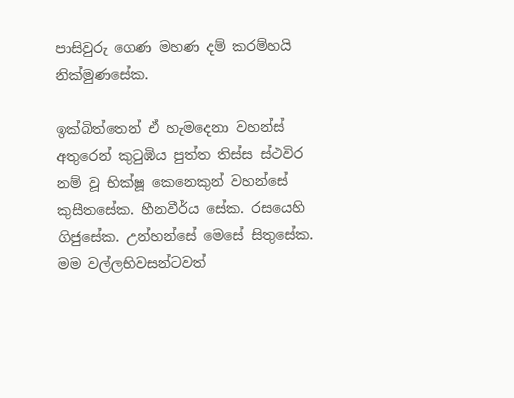පාසිවුරු ගෙණ මහණ දම් කරම්හයි නික්මුණසේක.

ඉක්බිත්තෙන් ඒ හැමදෙනා වහන්ස් අතුරෙන් කුටුඹිය පුත්ත තිස්ස ස්ථවිර නම් වූ භික්ෂූ කෙනෙකුන් වහන්සේ කුසීතසේක. හීනවීර්ය සේක. රසයෙහි ගිජුසේක. උන්හන්සේ මෙසේ සිතුසේක. මම වල්ලභිවසන්ටවත්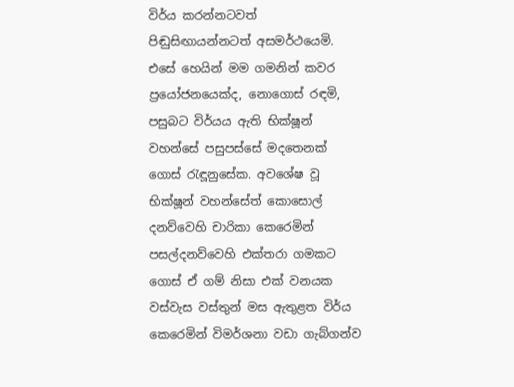විර්ය කරන්නටවත් පිඬුසිඟායන්නටත් අසමර්ථයෙමි. එසේ හෙයින් මම ගමනින් කවර ප්‍රයෝජනයෙක්ද, නොගොස් රඳමි, පසුබට විර්යය ඇති භික්ෂූන් වහන්සේ පසුපස්සේ මදතෙනක් ගොස් රැඳූනුසේක. අවශේෂ වූ භික්ෂූන් වහන්සේත් කොසොල් දනව්වෙහි චාරිකා කෙරෙමින් පසල්දනව්වෙහි එක්තරා ගමකට ගොස් ඒ ගම් නිසා එක් වනයක වස්වැස වස්තුන් මස ඇතුළත විර්ය කෙරෙමින් විමර්ශනා වඩා ගැබ්ගන්ව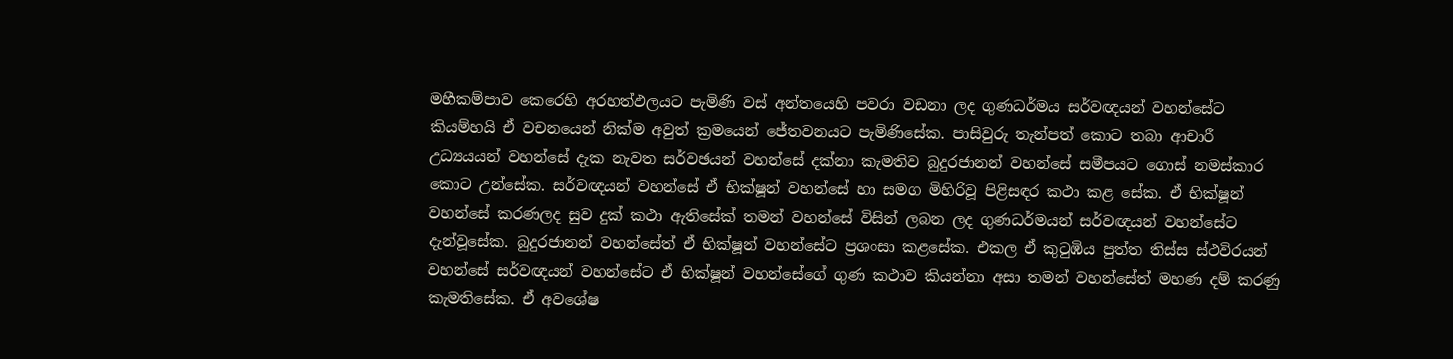මහීකම්පාව කෙරෙහි අරහත්ඵලයට පැමිණි වස් අන්තයෙහි පවරා වඩනා ලද ගුණධර්මය සර්වඥයන් වහන්සේට කියම්හයි ඒ වචනයෙන් නික්ම අවුත් ක්‍රමයෙන් ජේතවනයට පැමිණිසේක. පාසිවුරු තැන්පත් කොට තබා ආචාරී උධ්‍යයයන් වහන්සේ දැක නැවත සර්වඡයන් වහන්සේ දක්නා කැමතිව බුදුරජානන් වහන්සේ සමීපයට ගොස් නමස්කාර කොට උන්සේක. සර්වඥයන් වහන්සේ ඒ භික්ෂූන් වහන්සේ හා සමග මිහිරිවූ පිළිසඳර කථා කළ සේක. ඒ භික්ෂූන් වහන්සේ කරණලද සුව දුක් කථා ඇතිසේක් තමන් වහන්සේ විසින් ලබන ලද ගුණධර්මයන් සර්වඥයන් වහන්සේට දැන්වූසේක. බුදුරජානන් වහන්සේත් ඒ භික්ෂූන් වහන්සේට ප්‍රශංසා කළසේක. එකල ඒ කුටුඹිය පුත්ත තිස්ස ස්ථවිරයන් වහන්සේ සර්වඥයන් වහන්සේට ඒ භික්ෂූන් වහන්සේගේ ගුණ කථාව කියන්නා අසා තමන් වහන්සේත් මහණ දම් කරණු කැමතිසේක. ඒ අවශේෂ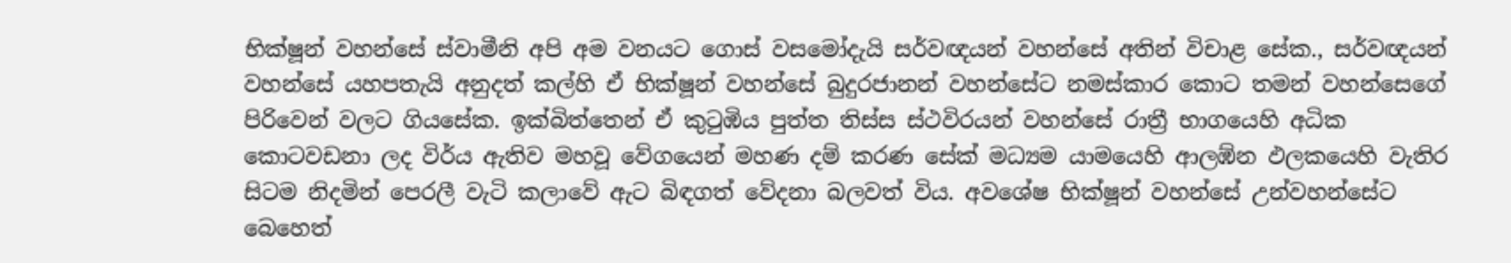භික්ෂූන් වහන්සේ ස්වාමීනි අපි අම වනයට ගොස් වසමෝදැයි සර්වඥයන් වහන්සේ අතින් විචාළ සේක., සර්වඥයන් වහන්සේ යහපතැයි අනුදත් කල්හි ඒ භික්ෂූන් වහන්සේ බුදුරජානන් වහන්සේට නමස්කාර කොට තමන් වහන්සෙගේ පිරිවෙන් වලට ගියසේක. ඉක්බිත්තෙන් ඒ කුටුඹිය පුත්ත තිස්ස ස්ථවිරයන් වහන්සේ රාත්‍රී භාගයෙහි අධික කොටවඩනා ලද විර්ය ඇතිව මහවූ වේගයෙන් මහණ දම් කරණ සේක් මධ්‍යම යාමයෙහි ආලඹ්න ඵලකයෙහි වැතිර සිටම නිදමින් පෙරලී වැටි කලාවේ ඇට බිඳගත් වේදනා බලවත් විය. අවශේෂ භික්ෂූන් වහන්සේ උන්වහන්සේට බෙහෙත්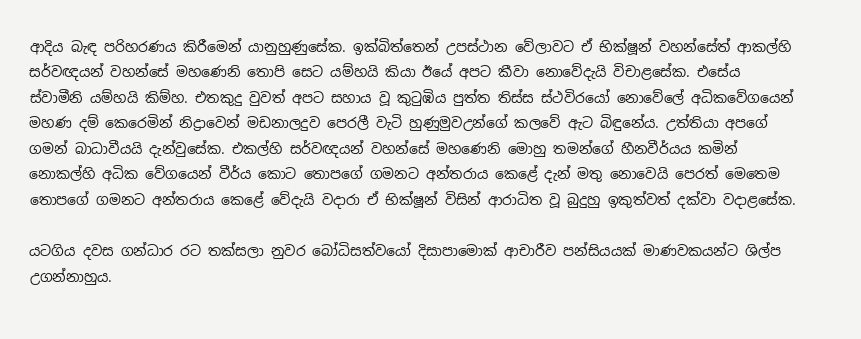ආදිය බැඳ පරිහරණය කිරීමෙන් යානුහුණුසේක. ඉක්බිත්තෙන් උපස්ථාන වේලාවට ඒ භික්ෂූන් වහන්සේත් ආකල්හි සර්වඥයන් වහන්සේ මහණෙනි තොපි සෙට යම්හයි කියා ඊයේ අපට කීවා නොවේදැයි විචාළසේක. එසේය ස්වාමීනි යම්හයි කිම්හ. එතකුදු වුවත් අපට සහාය වූ කුටුඹිය පුත්ත තිස්ස ස්ථවිරයෝ නොවේලේ අධිකවේගයෙන් මහණ දම් කෙරෙමින් නිද්‍රාවෙන් මඩනාලදුව පෙරලී වැටි හුණුමුවඋන්ගේ කලවේ ඇට බිඳුනේය. උත්තියා අපගේ ගමන් බාධාවීයයි දැන්වුසේක. එකල්හි සර්වඥයන් වහන්සේ මහණෙනි මොහු තමන්ගේ හීනවීර්යය කමින් නොකල්හි අධික වේගයෙන් වීර්ය කොට තොපගේ ගමනට අන්තරාය කෙළේ දැන් මතු නොවෙයි පෙරත් මෙතෙම තොපගේ ගමනට අන්තරාය කෙළේ වේදැයි වදාරා ඒ භික්ෂූන් විසින් ආරාධිත වූ බුදුහු ඉකුත්වත් දක්වා වදාළසේක.

යටගිය දවස ගන්ධාර රට තක්සලා නුවර බෝධිසත්වයෝ දිසාපාමොක් ආචාරීව පන්සියයක් මාණවකයන්ට ශිල්ප උගන්නාහුය.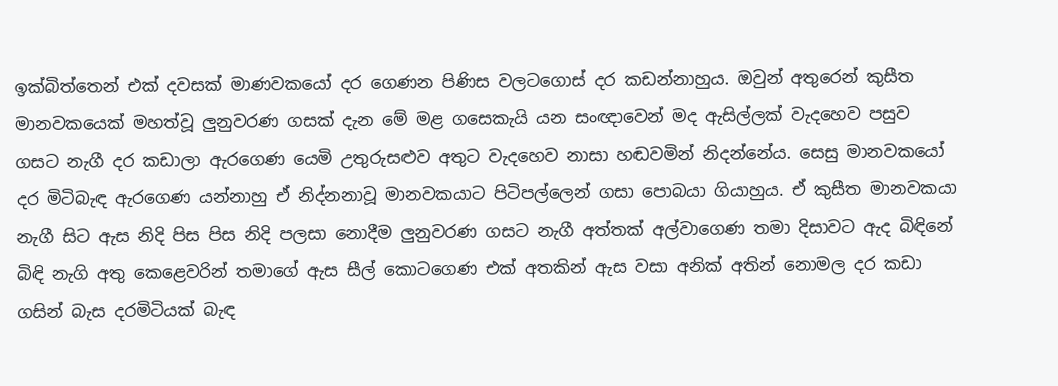ඉක්බිත්තෙන් එක් දවසක් මාණවකයෝ දර ගෙණන පිණිස වලටගොස් දර කඩන්නාහුය. ඔවුන් අතුරෙන් කුසීත මානවකයෙක් මහත්වූ ලුනුවරණ ගසක් දැන මේ මළ ගසෙකැයි යන සංඥාවෙන් මද ඇසිල්ලක් වැදහෙව පසුව ගසට නැගී දර කඩාලා ඇරගෙණ යෙමි උතුරුසළුව අතුට වැදහෙව නාසා හඬවමින් නිදන්නේය. සෙසු මානවකයෝ දර මිටිබැඳ ඇරගෙණ යන්නාහු ඒ නිද්නනාවූ මානවකයාට පිටිපල්ලෙන් ගසා පොබයා ගියාහුය. ඒ කුසීත මානවකයා නැගී සිට ඇස නිදි පිස පිස නිදි පලසා නොදීම ලුනුවරණ ගසට නැගී අත්තක් අල්වාගෙණ තමා දිසාවට ඇද බිඳිනේ බිඳි නැගි අතු කෙළෙවරින් තමාගේ ඇස සීල් කොටගෙණ එක් අතකින් ඇස වසා අනික් අතින් නොමල දර කඩා ගසින් බැස දරමිටියක් බැඳ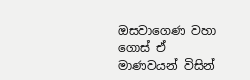ඔසවාගෙණ වහා ගොස් ඒ මාණවයන් විසින්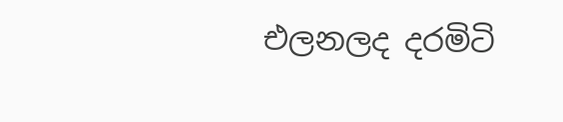එලනලද දරමිටි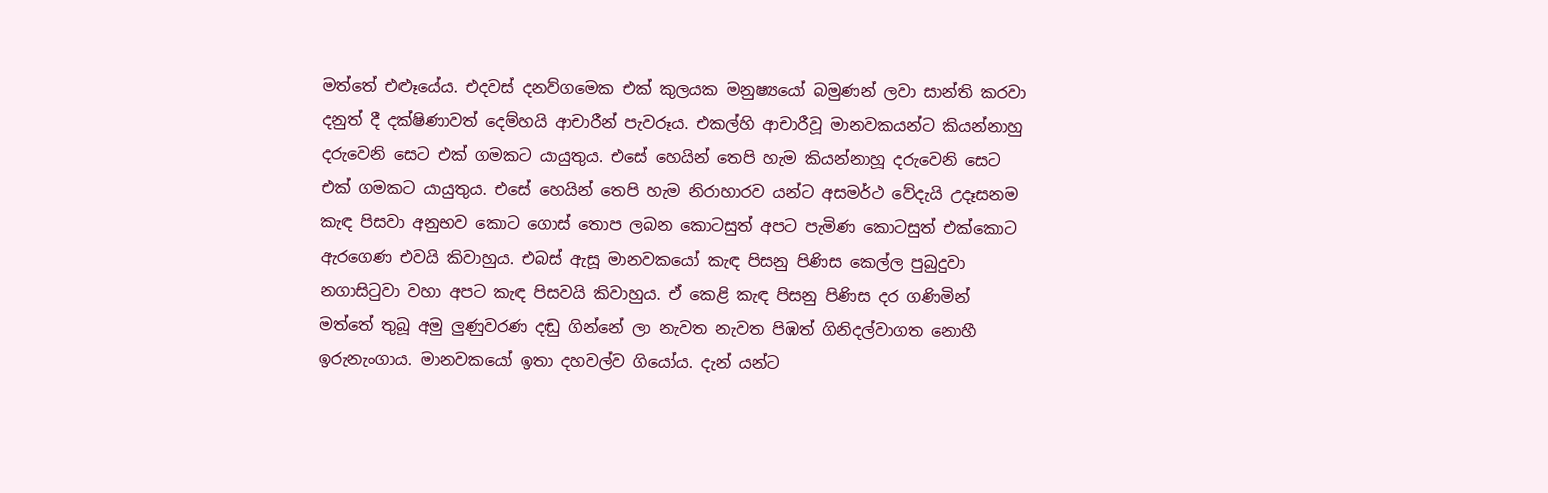මත්තේ එළූයේය. එදවස් දනව්ගමෙක එක් කුලයක මනුෂ්‍යයෝ බමුණන් ලවා සාන්ති කරවා දනුත් දී දක්ෂිණාවත් දෙම්හයි ආචාරීන් පැවරූය. එකල්හි ආචාරීවූ මානවකයන්ට කියන්නාහු දරුවෙනි සෙට එක් ගමකට යායුතුය. එසේ හෙයින් තෙපි හැම කියන්නාහූ දරුවෙනි සෙට එක් ගමකට යායුතුය. එසේ හෙයින් තෙපි හැම නිරාහාරව යන්ට අසමර්ථ වේදැයි උදෑසනම කැඳ පිසවා අනුභව කොට ගොස් තොප ලබන කොටසුත් අපට පැමිණ කොටසුත් එක්කොට ඇරගෙණ එවයි කිවාහුය. එබස් ඇසූ මානවකයෝ කැඳ පිසනු පිණිස කෙල්ල පුබුදුවා නගාසිටුවා වහා අපට කැඳ පිසවයි කිවාහුය. ඒ කෙළි කැඳ පිසනු පිණිස දර ගණිමින් මත්තේ තුබූ අමු ලුණුවරණ දඬු ගින්නේ ලා නැවත නැවත පිඹත් ගිනිදල්වාගත නොහී ඉරුනැංගාය. මානවකයෝ ඉතා දහවල්ව ගියෝය. දැන් යන්ට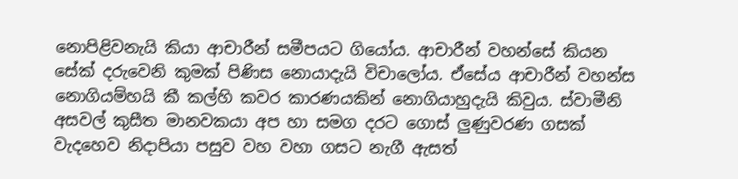නොපිළිවනැයි කියා ආචාරීන් සමීපයට ගියෝය. ආචාරීන් වහන්සේ කියන සේක් දරුවෙනි කුමක් පිණිස නොයාදැයි විචාලෝය. ඒසේය ආචාරීන් වහන්ස නොගියම්හයි කී කල්හි කවර කාරණයකින් නොගියාහුදැයි කිවුය. ස්වාමීනි අසවල් කුසීත මානවකයා අප හා සමග දරට ගොස් ලුණුවරණ ගසක් වැදහෙව නිදාපියා පසුව වහ වහා ගසට නැගී ඇසත්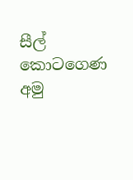සීල් කොටගෙණ අමු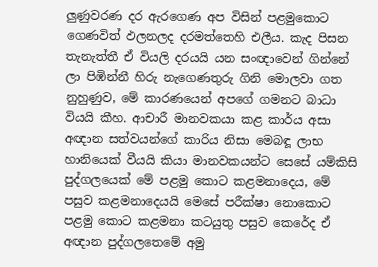ලුණුවරණ දර ඇරගෙණ අප විසින් පළමුකොට ගෙණවිත් ඵලනලද දරමත්තෙහි එලීය. කැද පිසන තැනැත්තී ඒ වියලි දරයයි යන සංඥාවෙන් ගින්නේ ලා පිඹින්නී හිරු නැගෙණතුරු ගිනි මොලවා ගත නුහුණුව, මේ කාරණයෙන් අපගේ ගමනට බාධා වියයි කීහ. ආචාරී මානවකයා කළ කාර්ය අසා අඥාන සත්වයන්ගේ කාරිය නිසා මෙබඳූ ලාභ හානියෙක් වීයයි කියා මානවකයන්ට සෙසේ යම්කිසි පුද්ගලයෙක් මේ පළමු කොට කළමනාදෙය, මේ පසුව කළමනාදෙයයි මෙසේ පරීක්ෂා නොකොට පළමු කොට කළමනා කටයුතු පසුව කෙරේද ඒ අඥාන පුද්ගලතෙමේ අමු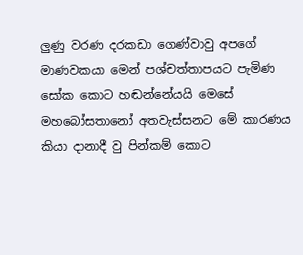ලුණු වරණ දරකඩා ගෙණ්වාවු අපගේ මාණවකයා මෙන් පශ්චත්තාපයට පැමිණ සෝක කොට හඬන්නේයයි මෙසේ මහබෝසතානෝ අතවැස්සනට මේ කාරණය කියා දානාදී වු පින්කම් කොට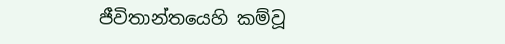ජීවිතාන්තයෙහි කම්වූ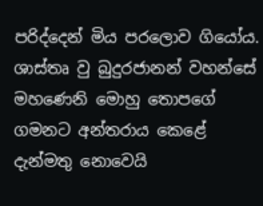පරිද්දෙන් මිය පරලොව ගියෝය. ශාස්තෘ වු බුදුරජානන් වහන්සේ මහණෙනි මොහු තොපගේ ගමනට අන්තරාය කෙළේ දැන්මතු නොවෙයි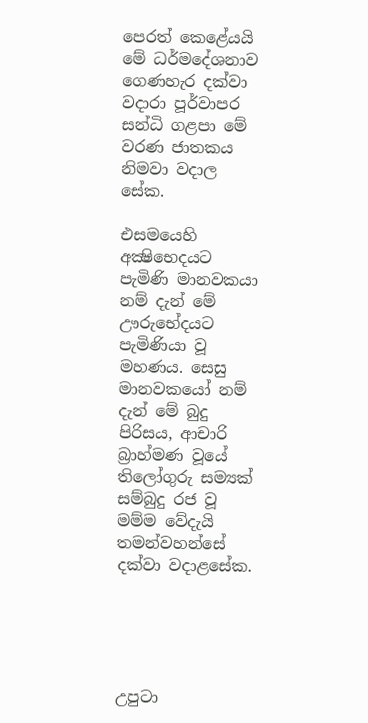පෙරත් කෙළේයයි මේ ධර්මදේශනාව ගෙණහැර දක්වා වදාරා පූර්වාපර සන්ධි ගළපා මේ වරණ ජාතකය නිමවා වදාල සේක.

එසමයෙහි අක්‍ෂිභෙදයට පැමිණි මානවකයා නම් දැන් මේ ඌරුභේදයට පැමිණියා වූ මහණය. සෙසු මානවකයෝ නම් දැන් මේ බුදු පිරිසය, ආචාරි බ්‍රාහ්මණ වූයේ තිලෝගුරු සම්‍යක් සම්බුදු රජ වූ මම්ම වේදැයි තමන්වහන්සේ දක්වා වදාළසේක.





උපුටා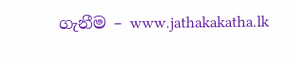ගැනීම – www.jathakakatha.lk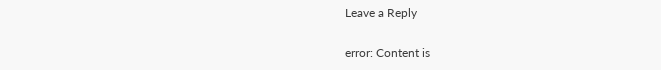Leave a Reply

error: Content is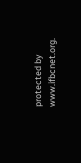protected by www.ifbcnet.org.